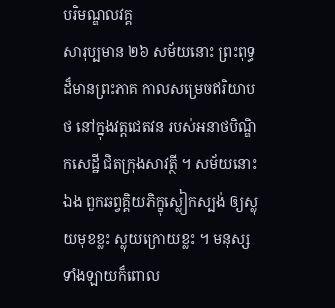បរិមណ្ឌលវគ្គ
សារុប្បមាន ២៦ សម័យនោះ ព្រះពុទ្ធដ៏មានព្រះភាគ កាលសម្រេចឥរិយាបថ នៅក្នុងវត្តជេតវន របស់អនាថបិណ្ឌិកសេដ្ឋី ជិតក្រុងសាវត្ថី ។ សម័យនោះ ឯង ពួកឆព្វគ្គិយភិក្ខុស្លៀកស្បង់ ឲ្យស្លុយមុខខ្លះ ស្លុយក្រោយខ្លះ ។ មនុស្ស ទាំងឡាយក៏ពោល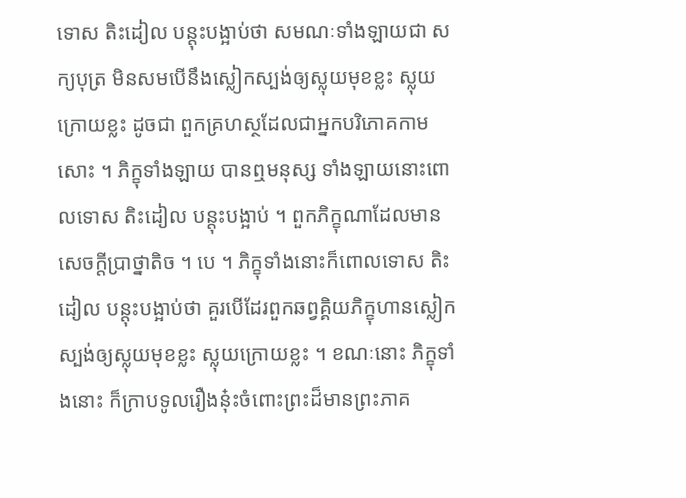ទោស តិះដៀល បន្តុះបង្អាប់ថា សមណៈទាំងឡាយជា សក្យបុត្រ មិនសមបើនឹងស្លៀកស្បង់ឲ្យស្លុយមុខខ្លះ ស្លុយក្រោយខ្លះ ដូចជា ពួកគ្រហស្ថដែលជាអ្នកបរិភោគកាមសោះ ។ ភិក្ខុទាំងឡាយ បានឮមនុស្ស ទាំងឡាយនោះពោលទោស តិះដៀល បន្តុះបង្អាប់ ។ ពួកភិក្ខុណាដែលមាន សេចក្តីប្រាថ្នាតិច ។ បេ ។ ភិក្ខុទាំងនោះក៏ពោលទោស តិះដៀល បន្តុះបង្អាប់ថា គួរបើដែរពួកឆព្វគ្គិយភិក្ខុហានស្លៀកស្បង់ឲ្យស្លុយមុខខ្លះ ស្លុយក្រោយខ្លះ ។ ខណៈនោះ ភិក្ខុទាំងនោះ ក៏ក្រាបទូលរឿងនុ៎ះចំពោះព្រះដ៏មានព្រះភាគ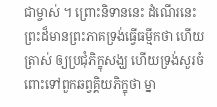ជាម្ចាស់ ។ ព្រោះនិទាននេះ ដំណើរនេះ ព្រះដ៏មានព្រះភាគទ្រង់ធ្វើធម្មីកថា ហើយត្រាស់ ឲ្យប្រជុំភិក្ខុសង្ឃ ហើយទ្រង់សួរចំពោះទៅពួកឆព្វគ្គិយភិក្ខុថា ម្នា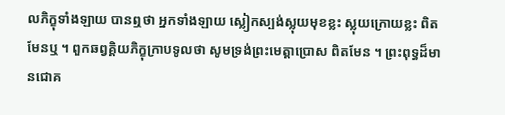លភិក្ខុទាំងឡាយ បានឮថា អ្នកទាំងឡាយ ស្លៀកស្បង់ស្លុយមុខខ្លះ ស្លុយក្រោយខ្លះ ពិតមែនឬ ។ ពួកឆព្វគ្គិយភិក្ខុក្រាបទូលថា សូមទ្រង់ព្រះមេត្តាប្រោស ពិតមែន ។ ព្រះពុទ្ធដ៏មានជោគ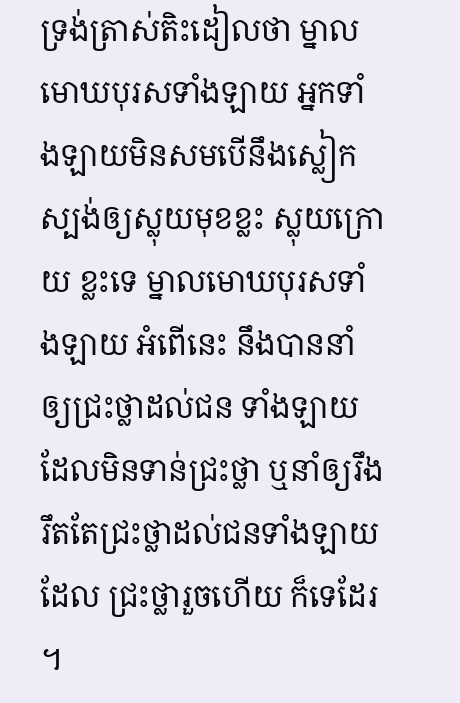ទ្រង់ត្រាស់តិះដៀលថា ម្នាលមោឃបុរសទាំងឡាយ អ្នកទាំងឡាយមិនសមបើនឹងស្លៀកស្បង់ឲ្យស្លុយមុខខ្លះ ស្លុយក្រោយ ខ្លះទេ ម្នាលមោឃបុរសទាំងឡាយ អំពើនេះ នឹងបាននាំឲ្យជ្រះថ្លាដល់ជន ទាំងឡាយដែលមិនទាន់ជ្រះថ្លា ឬនាំឲ្យរឹងរឹតតែជ្រះថ្លាដល់ជនទាំងឡាយដែល ជ្រះថ្លារួចហើយ ក៏ទេដែរ ។